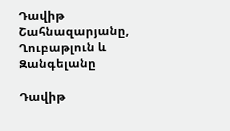Դավիթ Շահնազարյանը, Ղուբաթլուն և Զանգելանը

Դավիթ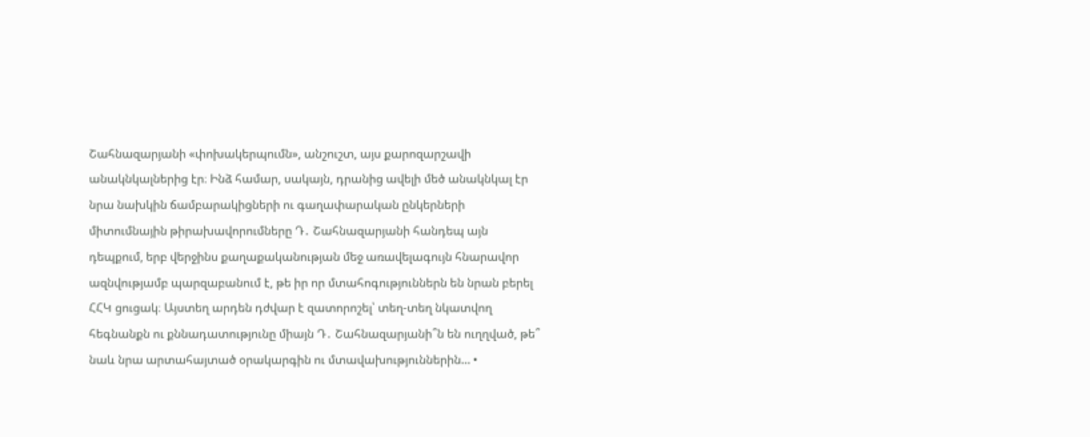Շահնազարյանի «փոխակերպումն», անշուշտ, այս քարոզարշավի անակնկալներից էր։ Ինձ համար, սակայն, դրանից ավելի մեծ անակնկալ էր նրա նախկին ճամբարակիցների ու գաղափարական ընկերների միտումնային թիրախավորումները Դ․ Շահնազարյանի հանդեպ այն դեպքում, երբ վերջինս քաղաքականության մեջ առավելագույն հնարավոր ազնվությամբ պարզաբանում է, թե իր որ մտահոգություններն են նրան բերել ՀՀԿ ցուցակ։ Այստեղ արդեն դժվար է զատորոշել՝ տեղ-տեղ նկատվող հեգնանքն ու քննադատությունը միայն Դ․ Շահնազարյանի՞ն են ուղղված, թե՞ նաև նրա արտահայտած օրակարգին ու մտավախություններին… •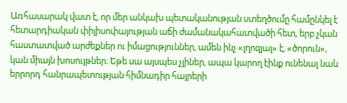Առհասարակ վատ է, որ մեր անկախ պետականության ստեղծումը համընկել է հետարդիական փիլիսոփայության աճի ժամանակահատվածի հետ, երբ չկան հաստատված արժեքներ ու իմացություններ, ամեն ինչ «լղոզյալ» է, «ծորուն», կան միայն խոսույթներ։ Եթե սա այսպես չլիներ, ապա կարող էինք ունենալ նաև երրորդ հանրապետության հիմնադիր հայրերի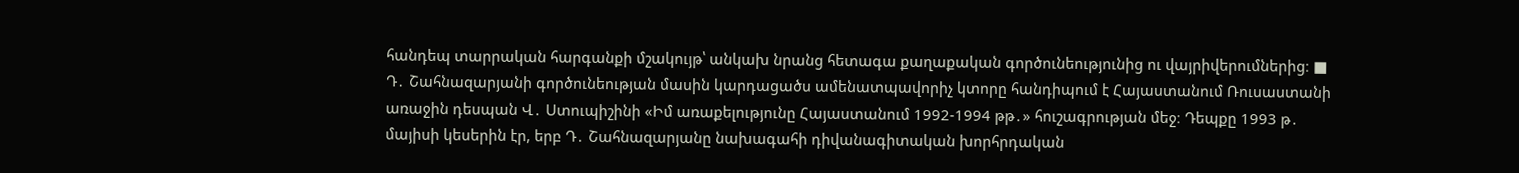հանդեպ տարրական հարգանքի մշակույթ՝ անկախ նրանց հետագա քաղաքական գործունեությունից ու վայրիվերումներից։ ■ Դ․ Շահնազարյանի գործունեության մասին կարդացածս ամենատպավորիչ կտորը հանդիպում է Հայաստանում Ռուսաստանի առաջին դեսպան Վ․ Ստուպիշինի «Իմ առաքելությունը Հայաստանում 1992-1994 թթ․» հուշագրության մեջ։ Դեպքը 1993 թ․ մայիսի կեսերին էր, երբ Դ․ Շահնազարյանը նախագահի դիվանագիտական խորհրդական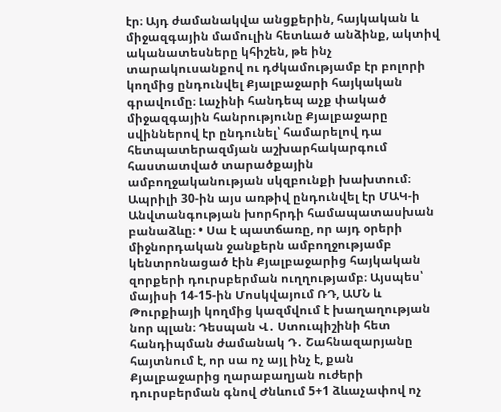էր։ Այդ ժամանակվա անցքերին, հայկական և միջազգային մամուլին հետևած անձինք, ակտիվ ականատեսները կհիշեն, թե ինչ տարակուսանքով ու դժկամությամբ էր բոլորի կողմից ընդունվել Քյալբաջարի հայկական գրավումը։ Լաչինի հանդեպ աչք փակած միջազգային հանրությունը Քյալբաջարը սվիններով էր ընդունել՝ համարելով դա հետպատերազմյան աշխարհակարգում հաստատված տարածքային ամբողջականության սկզբունքի խախտում։ Ապրիլի 30-ին այս առթիվ ընդունվել էր ՄԱԿ-ի Անվտանգության խորհրդի համապատասխան բանաձևը։ • Սա է պատճառը, որ այդ օրերի միջնորդական ջանքերն ամբողջությամբ կենտրոնացած էին Քյալբաջարից հայկական զորքերի դուրսբերման ուղղությամբ։ Այսպես՝ մայիսի 14-15-ին Մոսկվայում ՌԴ, ԱՄՆ և Թուրքիայի կողմից կազմվում է խաղաղության նոր պլան։ Դեսպան Վ․ Ստուպիշինի հետ հանդիպման ժամանակ Դ․ Շահնազարյանը հայտնում է, որ սա ոչ այլ ինչ է, քան Քյալբաջարից ղարաբաղյան ուժերի դուրսբերման գնով Ժնևում 5+1 ձևաչափով ոչ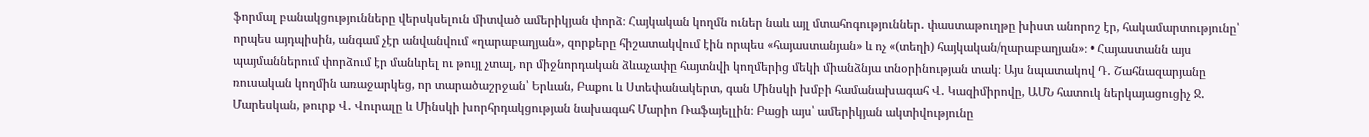ֆորմալ բանակցությունները վերսկսելուն միտված ամերիկյան փորձ։ Հայկական կողմն ուներ նաև այլ մտահոգություններ․ փաստաթուղթը խիստ անորոշ էր, հակամարտությունը՝ որպես այդպիսին, անգամ չէր անվանվում «ղարաբաղյան», զորքերը հիշատակվում էին որպես «հայաստանյան» և ոչ «(տեղի) հայկական/ղարաբաղյան»։ • Հայաստանն այս պայմաններում փորձում էր մանևրել ու թույլ չտալ, որ միջնորդական ձևաչափը հայտնվի կողմերից մեկի միանձնյա տնօրինության տակ։ Այս նպատակով Դ․ Շահնազարյանը ռուսական կողմին առաջարկեց, որ տարածաշրջան՝ Երևան, Բաքու և Ստեփանակերտ, գան Մինսկի խմբի համանախագահ Վ․ Կազիմիրովը, ԱՄՆ հատուկ ներկայացուցիչ Ջ․ Մարեսկան, թուրք Վ․ Վուրալը և Մինսկի խորհրդակցության նախագահ Մարիո Ռաֆայելլին։ Բացի այս՝ ամերիկյան ակտիվությունը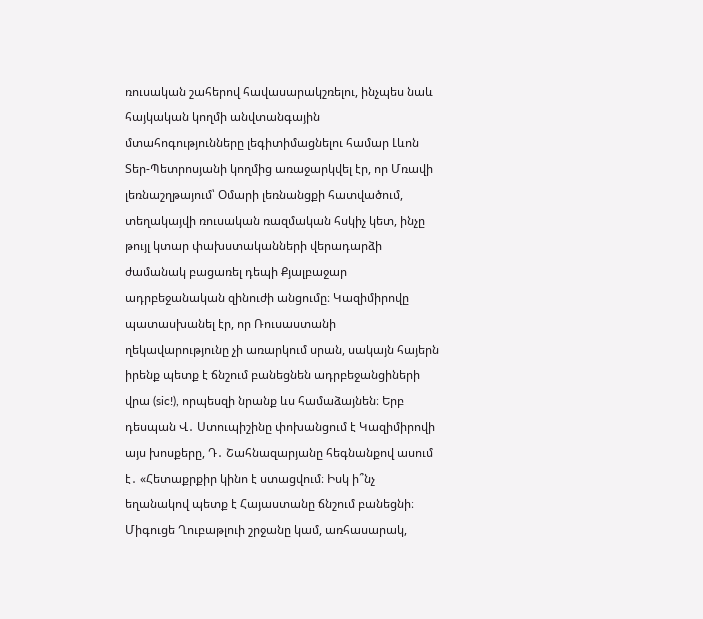ռուսական շահերով հավասարակշռելու, ինչպես նաև հայկական կողմի անվտանգային մտահոգությունները լեգիտիմացնելու համար Լևոն Տեր-Պետրոսյանի կողմից առաջարկվել էր, որ Մռավի լեռնաշղթայում՝ Օմարի լեռնանցքի հատվածում, տեղակայվի ռուսական ռազմական հսկիչ կետ, ինչը թույլ կտար փախստականների վերադարձի ժամանակ բացառել դեպի Քյալբաջար ադրբեջանական զինուժի անցումը։ Կազիմիրովը պատասխանել էր, որ Ռուսաստանի ղեկավարությունը չի առարկում սրան, սակայն հայերն իրենք պետք է ճնշում բանեցնեն ադրբեջանցիների վրա (sic!), որպեսզի նրանք ևս համաձայնեն։ Երբ դեսպան Վ․ Ստուպիշինը փոխանցում է Կազիմիրովի այս խոսքերը, Դ․ Շահնազարյանը հեգնանքով ասում է․ «Հետաքրքիր կինո է ստացվում։ Իսկ ի՞նչ եղանակով պետք է Հայաստանը ճնշում բանեցնի։ Միգուցե Ղուբաթլուի շրջանը կամ, առհասարակ,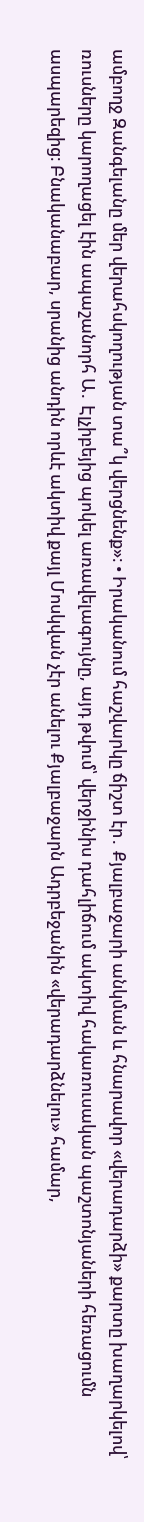ամբողջ Զանգելանը մեր վերահսկողության տա՞կ վերցնենք»։ • Իրականում հաշվարկը ճիշտ էր․ Քյալբաջարի անկման և հնարավոր «վերադարձի» քարտը խաղարկելով՝ ռուսները կարողացել էին ապաշանորհ Ա․ Էլչիբեյից պոկել առավելագույնը, այդ թվում՝ վերջինիս դահլիճում ակտիվ հակառուսական պաշտոնյաների հեռացումն ասպարեզից։ Բնականաբար, սրանից անդին որևէ ակտիվ քայլ Մոսկվան չէր անելու Քյալբաջարն Ադրբեջանին «վերադարձնելու» համար,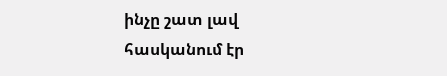ինչը շատ լավ հասկանում էր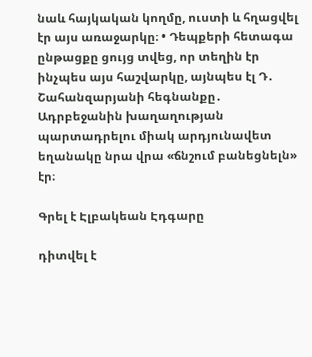նաև հայկական կողմը, ուստի և հղացվել էր այս առաջարկը։ • Դեպքերի հետագա ընթացքը ցույց տվեց, որ տեղին էր ինչպես այս հաշվարկը, այնպես էլ Դ․ Շահանզարյանի հեգնանքը․ Ադրբեջանին խաղաղության պարտադրելու միակ արդյունավետ եղանակը նրա վրա «ճնշում բանեցնելն» էր։

Գրել է Էլբակեան Էդգարը

դիտվել է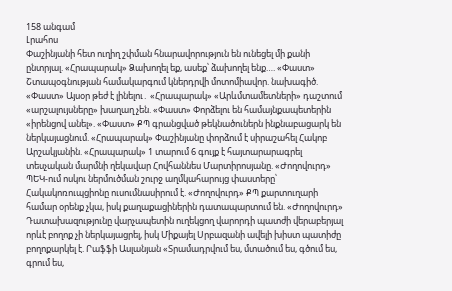158 անգամ
Լրահոս
Փաշինյանի հետ ուղիղ շփման հնարավորություն են ունեցել մի քանի ընտրյալ. «Հրապարակ» Ձախողել եք, ասեք՝ ձախողել ենք…. «Փաստ» Շտապօգնության համակարգում կներդրվի մոտոմիավոր. նախագիծ. «Փաստ» Այսօր թեժ է լինելու․ «Հրապարակ» «Արևմտամետների» դաշտում «արշալույսները» խաղաղ չեն. «Փաստ» Փորձելու են համայնքապետերին «իրենցով անել». «Փաստ» ՔՊ գրանցված թեկնածուներն ինքնաբացարկ են ներկայացնում. «Հրապարակ» Փաշինյանը փորձում է սիրաշահել Հակոբ Արշակյանին. «Հրապարակ» 1 տարում 6 գույք է հայտարարագրել տեսչական մարմնի ղեկավար Հովհաննես Մարտիրոսյանը. «Ժողովուրդ» ՊԵԿ-ում ոսկու ներմուծման շուրջ աղմկահարույց փաստերը՝ Հակակոռուպցիոնը ուսումնասիրում է. «Ժողովուրդ» ՔՊ քարտուղարի համար օրենք չկա, իսկ քաղաքացիներին դատապարտում են. «Ժողովուրդ» Դատախազությունը վարչապետին ուղեկցող վարորդի պատժի վերաբերյալ որևէ բողոք չի ներկայացրել, իսկ Միքայել Սրբազանի ավելի խիստ պատիժը բողոքարկել է. Րաֆֆի Ասլանյան «Տրամադրվում ես, մտածում ես, գծում ես, գրում ես,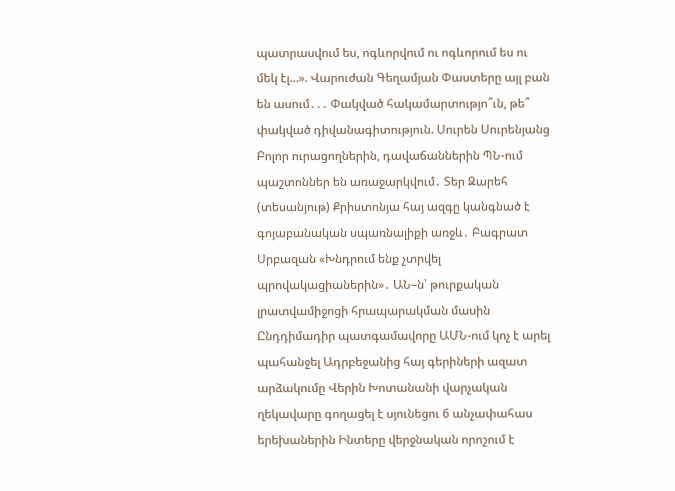պատրասվում ես, ոգևորվում ու ոգևորում ես ու մեկ էլ…». Վարուժան Գեղամյան Փաստերը այլ բան են ասում․․․ Փակված հակամարտությո՞ւն, թե՞ փակված դիվանագիտություն. Սուրեն Սուրենյանց Բոլոր ուրացողներին, դավաճաններին ՊՆ-ում պաշտոններ են առաջարկվում․ Տեր Զարեհ (տեսանյութ) Քրիստոնյա հայ ազգը կանգնած է գոյաբանական սպառնալիքի առջև․ Բագրատ Սրբազան «Խնդրում ենք չտրվել պրովակացիաներին»․ ԱՆ–ն՝ թուրքական լրատվամիջոցի հրապարակման մասին Ընդդիմադիր պատգամավորը ԱՄՆ-ում կոչ է արել պահանջել Ադրբեջանից հայ գերիների ազատ արձակումը Վերին Խոտանանի վարչական ղեկավարը գողացել է սյունեցու 6 անչափահաս երեխաներին Ինտերը վերջնական որոշում է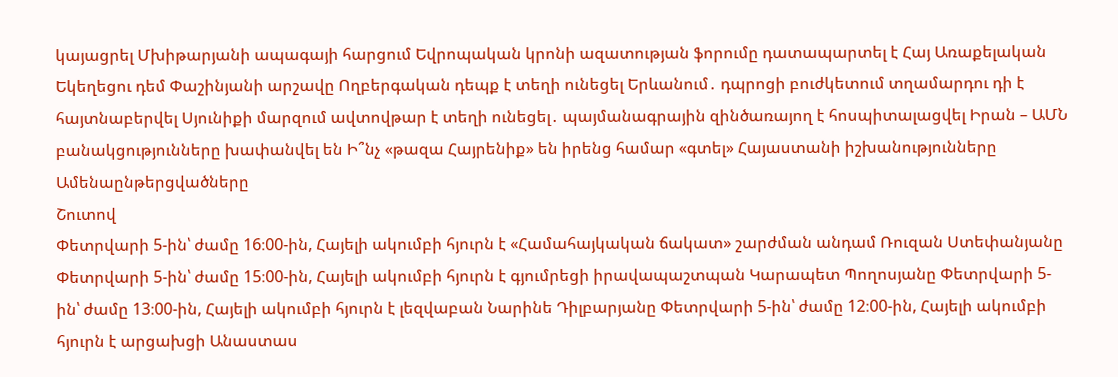կայացրել Մխիթարյանի ապագայի հարցում Եվրոպական կրոնի ազատության ֆորումը դատապարտել է Հայ Առաքելական Եկեղեցու դեմ Փաշինյանի արշավը Ողբերգական դեպք է տեղի ունեցել Երևանում․ դպրոցի բուժկետում տղամարդու դի է հայտնաբերվել Սյունիքի մարզում ավտովթար է տեղի ունեցել․ պայմանագրային զինծառայող է հոսպիտալացվել Իրան – ԱՄՆ բանակցությունները խափանվել են Ի՞նչ «թազա Հայրենիք» են իրենց համար «գտել» Հայաստանի իշխանությունները
Ամենաընթերցվածները
Շուտով
Փետրվարի 5-ին՝ ժամը 16։00-ին, Հայելի ակումբի հյուրն է «Համահայկական ճակատ» շարժման անդամ Ռուզան Ստեփանյանը Փետրվարի 5-ին՝ ժամը 15։00-ին, Հայելի ակումբի հյուրն է գյումրեցի իրավապաշտպան Կարապետ Պողոսյանը Փետրվարի 5-ին՝ ժամը 13։00-ին, Հայելի ակումբի հյուրն է լեզվաբան Նարինե Դիլբարյանը Փետրվարի 5-ին՝ ժամը 12։00-ին, Հայելի ակումբի հյուրն է արցախցի Անաստաս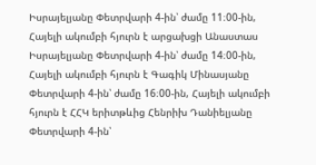Իսրայելյանը Փետրվարի 4-ին՝ ժամը 11։00-ին, Հայելի ակումբի հյուրն է արցախցի Անաստաս Իսրայելյանը Փետրվարի 4-ին՝ ժամը 14։00-ին, Հայելի ակումբի հյուրն է Գագիկ Մինասյանը Փետրվարի 4-ին՝ ժամը 16։00-ին, Հայելի ակումբի հյուրն է ՀՀԿ երիտթևից Հենրիխ Դանիելյանը Փետրվարի 4-ին՝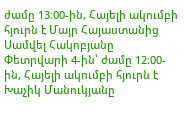ժամը 13։00-ին, Հայելի ակումբի հյուրն է Մայր Հայաստանից Սամվել Հակոբյանը Փետրվարի 4-ին՝ ժամը 12։00-ին, Հայելի ակումբի հյուրն է Խաչիկ Մանուկյանը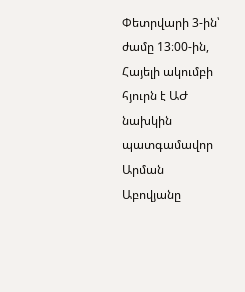Փետրվարի 3-ին՝ ժամը 13։00-ին, Հայելի ակումբի հյուրն է ԱԺ նախկին պատգամավոր Արման Աբովյանը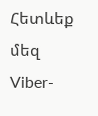Հետևեք մեզ Viber-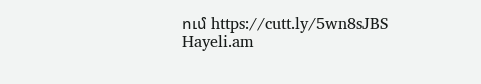ում https://cutt.ly/5wn8sJBS
Hayeli.am